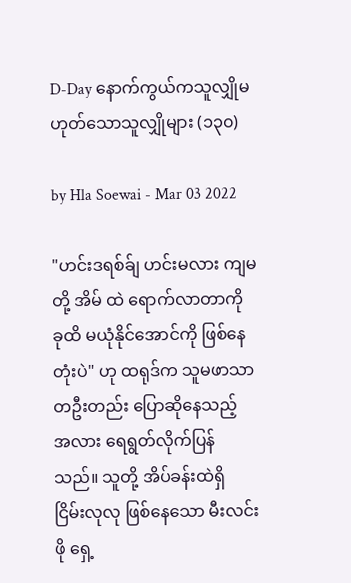D-Day နောက်ကွယ်ကသူလျှိုမဟုတ်သောသူလျှိုများ (၁၃၀)

by Hla Soewai - Mar 03 2022

"ဟင်းဒရစ်ခ်ျ ဟင်းမလား ကျမတို့ အိမ် ထဲ ရောက်လာတာကို ခုထိ မယုံနိုင်အောင်ကို ဖြစ်နေတုံးပဲ" ဟု ထရုဒ်က သူမဖာသာ တဦးတည်း ပြောဆိုနေသည့် အလား ရေရွတ်လိုက်ပြန်သည်။ သူတို့ အိပ်ခန်းထဲရှိ ငြိမ်းလုလု ဖြစ်နေသော မီးလင်းဖို ရှေ့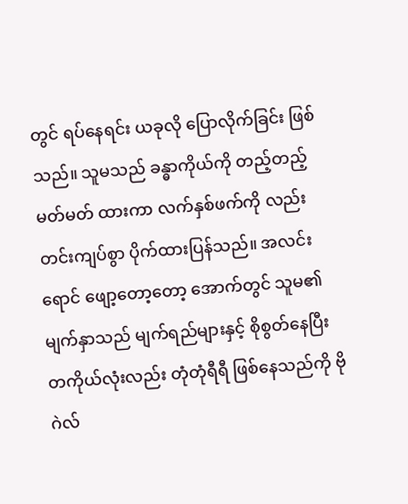တွင် ရပ်နေရင်း ယခုလို ပြောလိုက်ခြင်း ဖြစ်သည်။ သူမသည် ခန္ဓာကိုယ်ကို တည့်တည့်မတ်မတ် ထားကာ လက်နှစ်ဖက်ကို လည်း တင်းကျပ်စွာ ပိုက်ထားပြန်သည်။ အလင်းရောင် ဖျော့တော့တော့ အောက်တွင် သူမ၏ မျက်နှာသည် မျက်ရည်များနှင့် စိုစွတ်နေပြီး တကိုယ်လုံးလည်း တုံတုံရီရီ ဖြစ်နေသည်ကို ဗိုဂဲလ်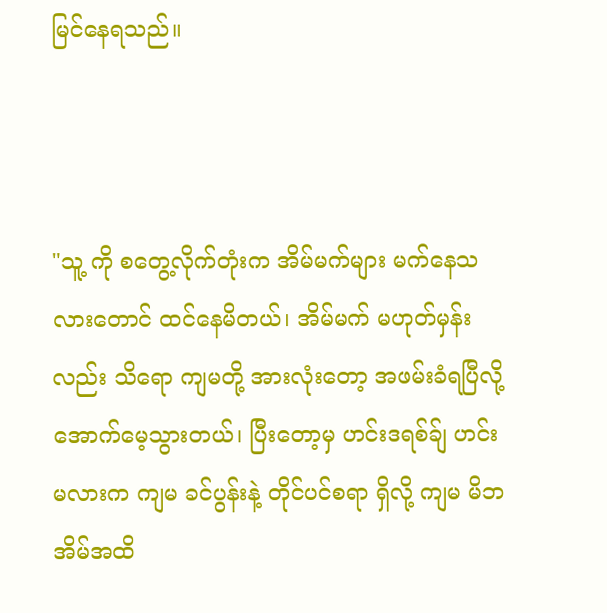မြင်နေရသည်။



"သူ့ ကို စတွေ့လိုက်တုံးက အိမ်မက်များ မက်နေသလားတောင် ထင်နေမိတယ်၊ အိမ်မက် မဟုတ်မှန်း လည်း သိရော ကျမတို့ အားလုံးတော့ အဖမ်းခံရပြီလို့ အောက်မေ့သွားတယ်၊ ပြီးတော့မှ ဟင်းဒရစ်ခ်ျ ဟင်းမလားက ကျမ ခင်ပွန်းနဲ့ တိုင်ပင်စရာ ရှိလို့ ကျမ မိဘအိမ်အထိ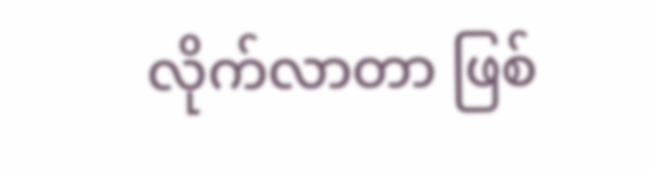လိုက်လာတာ ဖြစ်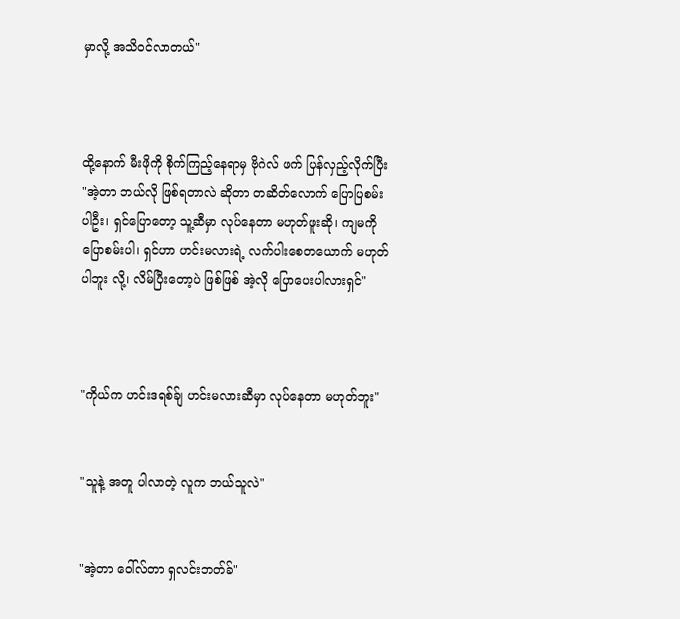မှာလို့ အသိဝင်လာတယ်"



ထို့နောက် မီးဖိုကို စိုက်ကြည့်နေရာမှ ဗိုဂဲလ် ဖက် ပြန်လှည့်လိုက်ပြီး "အဲ့တာ ဘယ်လို ဖြစ်ရတာလဲ ဆိုတာ တဆိတ်လောက် ပြောပြစမ်းပါဦး၊ ရှင်ပြောတော့ သူ့ဆီမှာ လုပ်နေတာ မဟုတ်ဖူးဆို၊ ကျမကို ပြောစမ်းပါ၊ ရှင်ဟာ ဟင်းမလားရဲ့ လက်ပါးစေတယောက် မဟုတ်ပါဘူး လို့၊ လိမ်ပြီးတော့ပဲ ဖြစ်ဖြစ် အဲ့လို ပြောပေးပါလားရှင်"



"ကိုယ်က ဟင်းဒရစ်ခ်ျ ဟင်းမလားဆီမှာ လုပ်နေတာ မဟုတ်ဘူး"


"သူနဲ့ အတူ ပါလာတဲ့ လူက ဘယ်သူလဲ"


"အဲ့တာ ဝေါ်လ်တာ ရှလင်းဘတ်ခ်"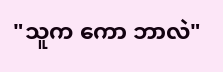"သူက ကော ဘာလဲ"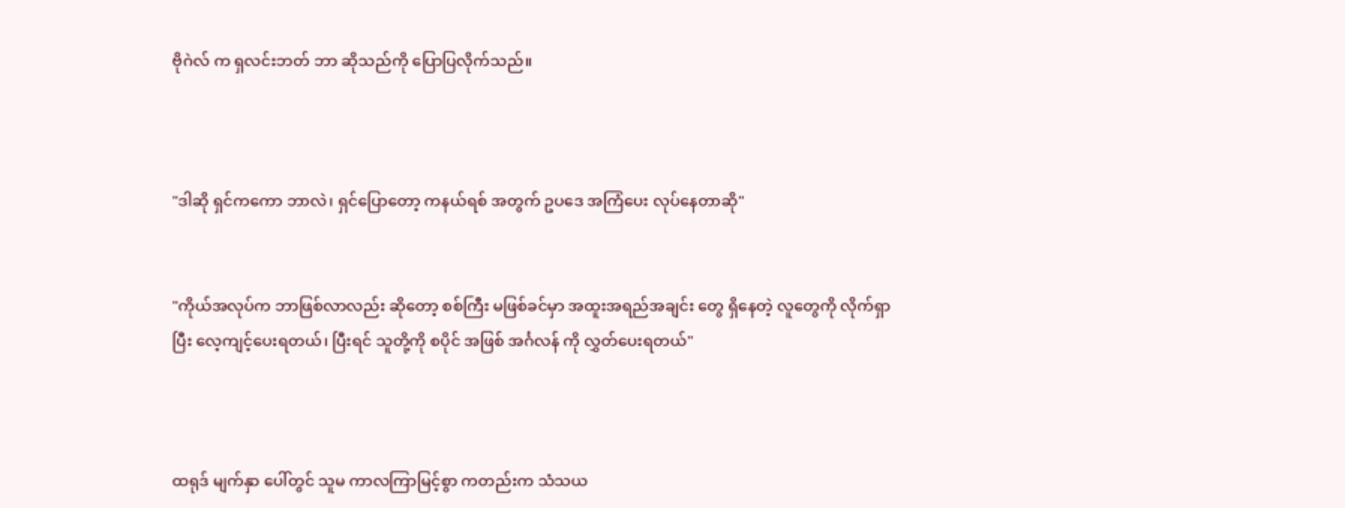ဗိုဂဲလ် က ရှလင်းဘတ် ဘာ ဆိုသည်ကို ပြောပြလိုက်သည်။



"ဒါဆို ရှင်ကကော ဘာလဲ၊ ရှင်ပြောတော့ ကနယ်ရစ် အတွက် ဥပဒေ အကြံပေး လုပ်နေတာဆို"


"ကိုယ်အလုပ်က ဘာဖြစ်လာလည်း ဆိုတော့ စစ်ကြီး မဖြစ်ခင်မှာ အထူးအရည်အချင်း‌ တွေ ရှိနေတဲ့ လူတွေကို လိုက်ရှာပြီး လေ့ကျင့်ပေးရတယ်၊ ပြီးရင် သူတို့ကို စပိုင် အဖြစ် အင်္ဂလန် ကို လွှတ်ပေးရတယ်"



ထရုဒ် မျက်နှာ ပေါ်တွင် သူမ ကာလကြာမြင့်စွာ ကတည်းက သံသယ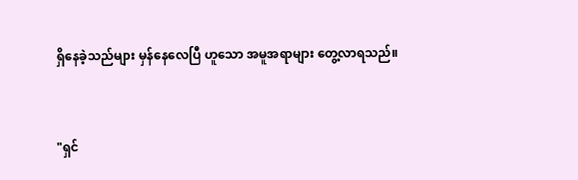ရှိနေခဲ့သည်များ မှန်နေလေပြီ ဟူသော အမူအရာများ တွေ့လာရသည်။


"ရှင်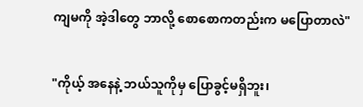ကျမကို အဲ့ဒါတွေ ဘာလို့ စောစောကတည်းက မပြောတာလဲ"


"ကိုယ့် အနေနဲ့ ဘယ်သူကိုမှ ပြောခွင့်မရှိဘူး၊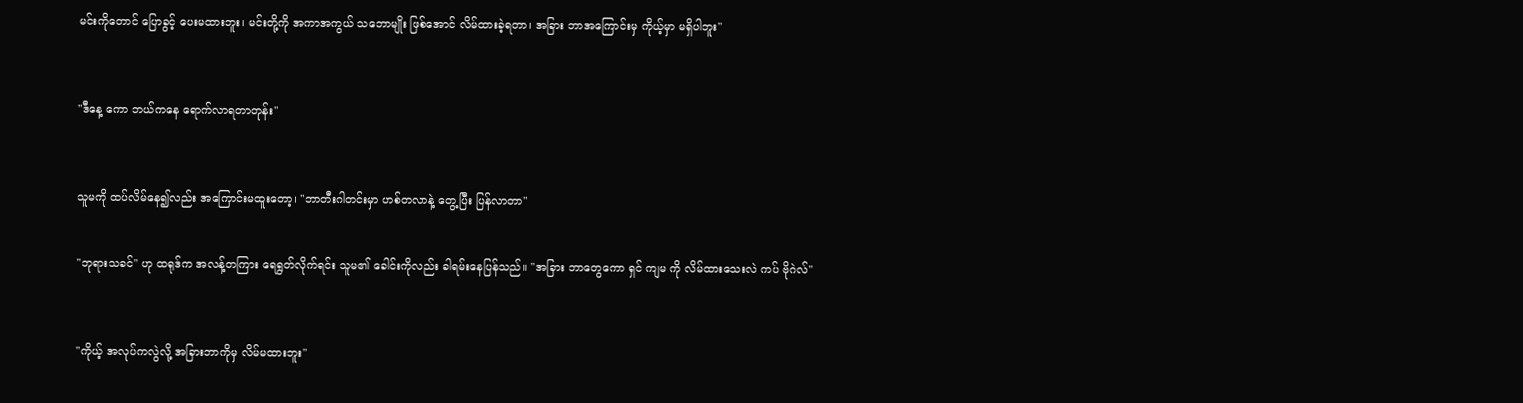မင်းကိုတောင် ပြောခွင့် ပေးမထားဘူး၊ မင်းတို့ကို အကာအကွယ် သဘောမျိုး ဖြစ်အောင် လိမ်ထားခဲ့ရတာ၊ အခြား ဘာအကြောင်းမှ ကိုယ့်မှာ မရှိပါဘူး"



"ဒီနေ့ ကော ဘယ်ကနေ ရောက်လာရတာတုန်း"



သူမကို ထပ်လိမ်နေ၍လည်း အကြောင်းမထူးတော့၊ "ဘာတီးဂါတင်းမှာ ဟစ်တလာနဲ့ တွေ့ပြီး ပြန်လာတာ"


"ဘုရားသခင်" ဟု ထရုဒ်က အလန့်တကြား ရေရွတ်လိုက်ရင်း သူမ၏ ခေါင်းကိုလည်း ခါရမ်းနေပြန်သည်။ "အခြား ဘာတွေကော ရှင် ကျမ ကို လိမ်ထားသေးလဲ ကပ် ဗိုဂဲလ်"



"ကိုယ့် အလုပ်ကလွဲလို့ အခြားဘာကိုမှ လိမ်မထားဘူး"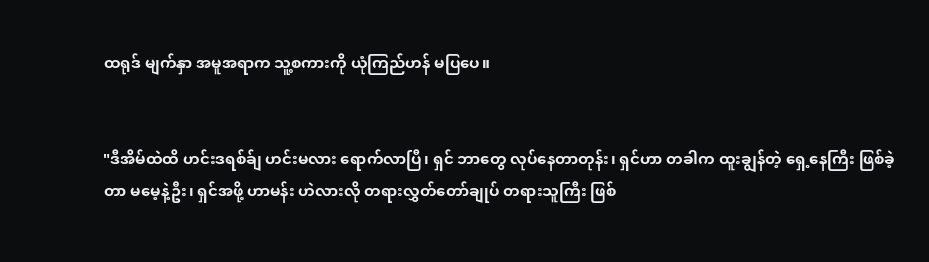ထရုဒ် မျက်နှာ အမူအရာက သူ့စကားကို ယုံကြည်ဟန် မပြပေ။


"ဒီအိမ်ထဲထိ ဟင်းဒရစ်ခ်ျ ဟင်းမလား ရောက်လာပြီ၊ ရှင် ဘာတွေ လုပ်နေတာတုန်း၊ ရှင်ဟာ တခါက ထူးချွန်တဲ့ ရှေ့နေကြီး ဖြစ်ခဲ့တာ မမေ့နဲ့ဦး၊ ရှင်အဖို့ ဟာမန်း ဟဲလားလို တရားလွှတ်တော်ချုပ် တရားသူကြီး ဖြစ်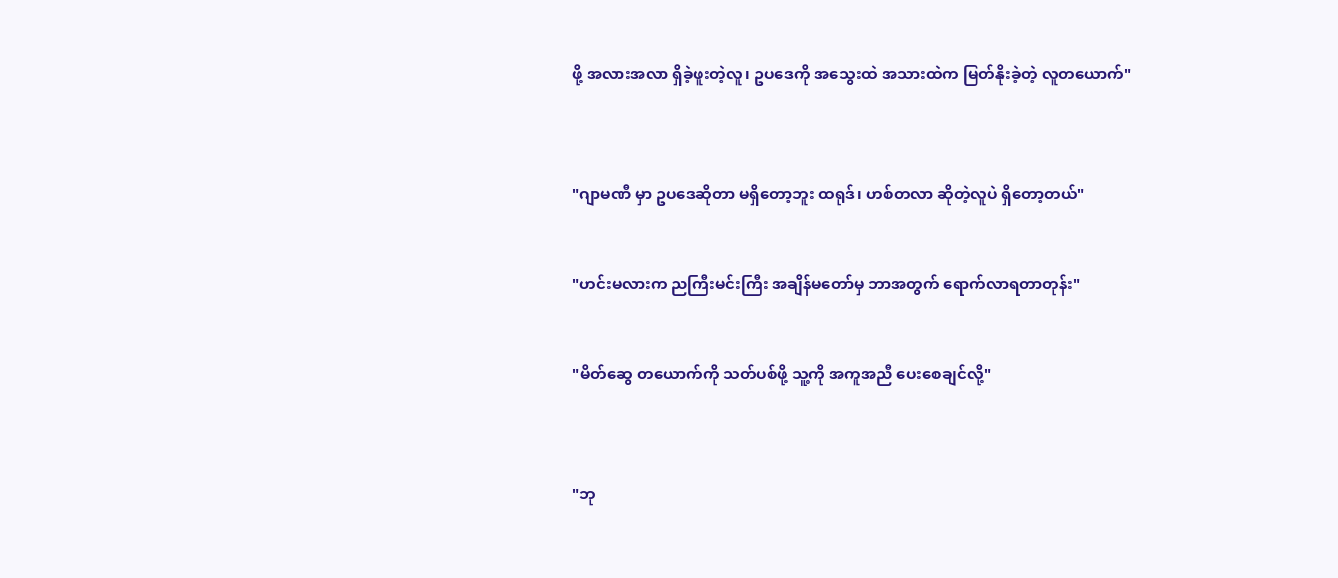ဖို့ အလားအလာ ရှိခဲ့ဖူးတဲ့လူ၊ ဥပဒေကို အသွေးထဲ အသားထဲက မြတ်နိုးခဲ့တဲ့ လူတယောက်"



"ဂျာမဏီ မှာ ဥပဒေဆိုတာ မရှိတော့ဘူး ထရုဒ်၊ ဟစ်တလာ ဆိုတဲ့လူပဲ ရှိတော့တယ်"


"ဟင်းမလားက ညကြီးမင်းကြီး အချိန်မတော်မှ ဘာအတွက် ရောက်လာရတာတုန်း"


"မိတ်ဆွေ တယောက်ကို သတ်ပစ်ဖို့ သူ့ကို အကူအညီ ပေးစေချင်လို့"



"ဘု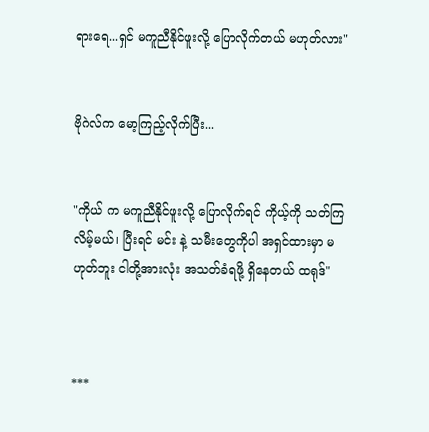ရားရေ...ရှင် မကူညီနိုင်ဖူးလို့ ပြောလိုက်တယ် မဟုတ်လား"


ဗိုဂဲလ်က မော့ကြည့်လိုက်ပြီး...


"ကိုယ် က မကူညီနိုင်ဖူးလို့ ပြောလိုက်ရင် ကိုယ့်ကို သတ်ကြလိမ့်မယ်၊ ပြီးရင် မင်း နဲ့ သမီးတွေကိုပါ အရှင်ထားမှာ မဟုတ်ဘူး ငါတို့အားလုံး အသတ်ခံရဖို့ ရှိနေတယ် ထရု‌ဒ်"



***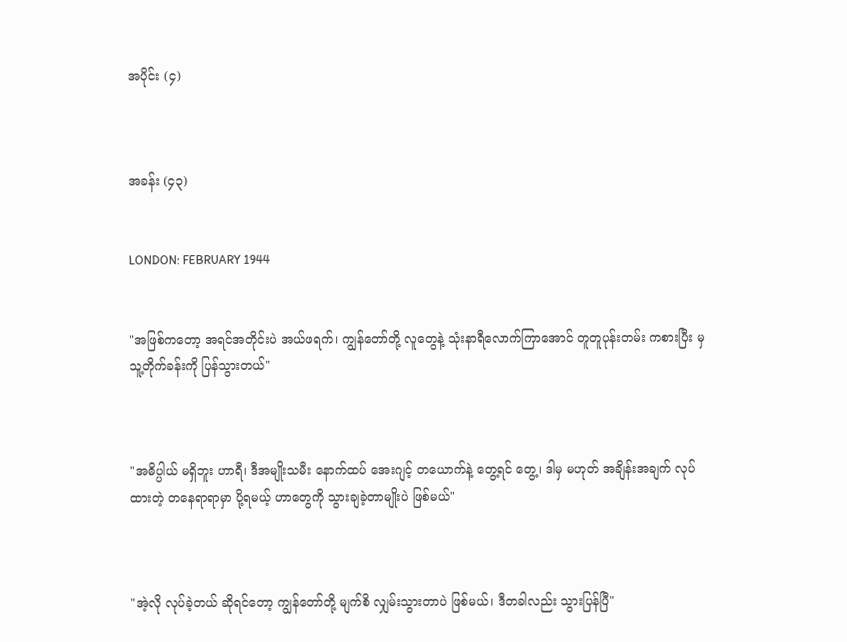အပိုင်း (၄)



အခန်း (၄၃)


LONDON: FEBRUARY 1944


"အဖြစ်ကတော့ အရင်အတိုင်းပဲ အယ်ဖရက်၊ ကျွန်တော်တို့ လူတွေနဲ့ သုံးနာရီလောက်ကြာအောင် တူတူပုန်းတမ်း ကစားပြီး မှ သူ့တိုက်ခန်းကို ပြန်သွားတယ်"



"အဓိပ္ပါယ် မရှိဘူး ဟာရီ၊ ဒီအမျိုးသမီး နောက်ထပ် အေးဂျင့် တယောက်နဲ့ တွေ့ရင်‌ တွေ့၊ ဒါမှ မဟုတ် အချိန်းအချက် လုပ်ထားတဲ့ တနေရာရာမှာ ပို့ရမယ့် ဟာတွေကို သွားချခဲ့တာမျိုးပဲ ဖြစ်မယ်"



"အဲ့လို လုပ်ခဲ့တယ် ဆိုရင်တော့ ကျွန်တော်တို့ မျက်စိ လျှမ်းသွားတာပဲ ဖြစ်မယ်၊ ဒီတခါလည်း သွားပြန်ပြီ"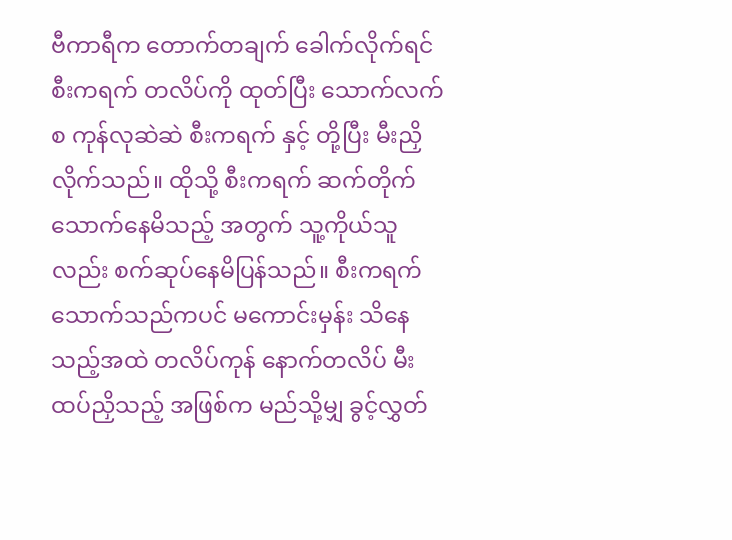ဗီကာရီက တောက်တချက် ခေါက်လိုက်ရင် စီးကရက် တလိပ်ကို ထုတ်ပြီး သောက်လက်စ ကုန်လုဆဲဆဲ စီးကရက် နှင့် တို့ပြီး မီးညှိလိုက်သည်။ ထိုသို့ စီးကရက် ဆက်တိုက် သောက်နေမိသည့် အတွက် သူ့ကိုယ်သူလည်း စက်ဆုပ်နေမိပြန်သည်။ စီးကရက် သောက်သည်ကပင် မကောင်းမှန်း သိနေသည့်အထဲ တလိပ်ကုန် နောက်တလိပ် မီးထပ်ညှိသည့် အဖြစ်က မည်သို့မျှ ခွင့်လွှတ်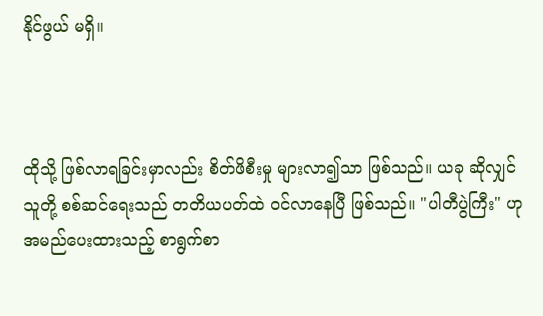နိုင်ဖွယ် မရှိ။



ထိုသို့ ဖြစ်လာရခြင်းမှာလည်း စိတ်ဖိစီးမှု များလာ၍သာ ဖြစ်သည်။ ယခု ဆိုလျှင် သူတို့ စစ်ဆင်ရေးသည် တတိယပတ်ထဲ ဝင်လာနေပြီ ဖြစ်သည်။ "ပါတီပွဲကြီး" ဟု အမည်ပေးထားသည့် စာရွက်စာ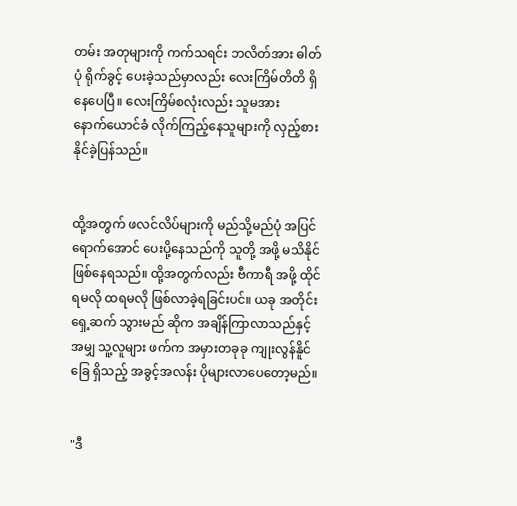တမ်း အတုများကို ကက်သရင်း ဘလိတ်အား ဓါတ်ပုံ ရိုက်ခွင့် ပေးခဲ့သည်မှာလည်း လေးကြိမ်တိတိ ရှိနေပေပြီ။ လေးကြိမ်စလုံးလည်း သူမအား
နောက်ယောင်ခံ လိုက်‌ကြည့်နေသူများကို လှည့်စား နိုင်ခဲ့ပြန်သည်။


ထို့အတွက် ဖလင်လိပ်များကို မည်သို့မည်ပုံ အပြင်ရောက်အောင် ပေးပို့နေသည်ကို သူတို့ အဖို့ မသိနိုင် ဖြစ်‌နေရသည်။ ထို့အတွက်လည်း ဗီကာရီ အဖို့ ထိုင်ရမလို ထရမလို ဖြစ်လာခဲ့ရခြင်းပင်။ ယခု အတိုင်း ရှေ့ဆက် သွားမည် ဆိုက အချိန်ကြာလာသည်နှင့် အမျှ သူ့လူများ ဖက်က အမှားတခုခု ကျုးလွန်နိူင်ခြေ ရှိသည့် အခွင့်အလန်း ပိုများလာပေတော့မည်။


"ဒီ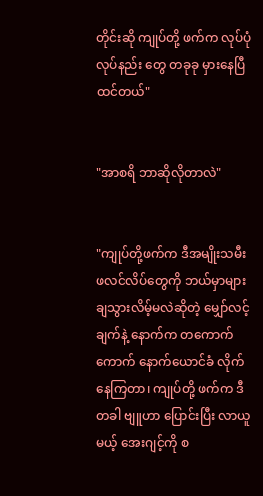တိုင်းဆို ကျုပ်တို့ ဖက်က လုပ်ပုံလုပ်နည်း‌ တွေ တခုခု မှား‌နေပြီ ထင်တယ်"


"အာစရိ ဘာဆိုလိုတာလဲ"


"ကျုပ်တို့ဖက်က ဒီအမျိုးသမီး ဖလင်လိပ်တွေကို ဘယ်မှာများ ချသွားလိမ့်မလဲဆိုတဲ့ မျှော်လင့်ချက်နဲ့ နောက်က ‌တ‌ကောက်ကောက် နောက်ယောင်ခံ လိုက်နေကြတာ၊ ကျုပ်တို့ ဖက်က ဒီတခါ ဗျူဟာ ပြောင်းပြီး လာယူမယ့် အေးဂျင့်ကို စ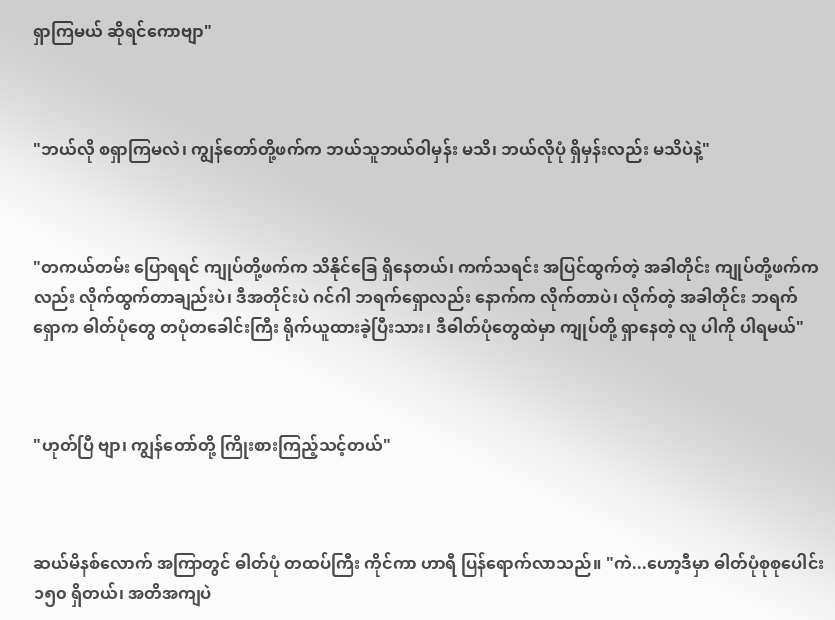ရှာကြမယ် ဆိုရင်ကောဗျာ"



"ဘယ်လို စရှာကြမလဲ၊ ကျွန်တော်တို့ဖက်က ဘယ်သူဘယ်ဝါမှန်း မသိ၊ ဘယ်လိုပုံ ရှိမှန်းလည်း မသိပဲနဲ့"



"တကယ်တမ်း ပြောရရင် ကျုပ်တို့ဖက်က သိနိုင်ခြေ ရှိနေတယ်၊ ကက်သရင်း အပြင်ထွက်တဲ့ အခါတိုင်း ကျုပ်တို့ဖက်ကလည်း လိုက်ထွက်တာချည်းပဲ၊ ဒီအတိုင်းပဲ ဂင်ဂါ ဘရက်ရှောလည်း နောက်က လိုက်တာပဲ၊ လိုက်တဲ့ အခါတိုင်း ဘရက်ရှောက ဓါတ်ပုံတွေ တပုံတခေါင်းကြီး ရိုက်ယူထားခဲ့ပြီးသား၊ ဒီဓါတ်ပုံတွေထဲမှာ ကျုပ်တို့ ရှာနေတဲ့ လူ ပါကို ပါရမယ်"



"ဟုတ်ပြီ ဗျာ၊ ကျွန်တော်တို့ ကြိုးစားကြည့်သင့်တယ်"



ဆယ်မိနစ်လောက် အကြာတွင် ဓါတ်ပုံ တထပ်ကြီး ကိုင်ကာ ဟာရီ ပြန်ရောက်လာသည်။ "ကဲ...ဟော့ဒီမှာ ဓါတ်ပုံစုစုပေါင်း ၁၅၀ ရှိတယ်၊ အတိအကျပဲ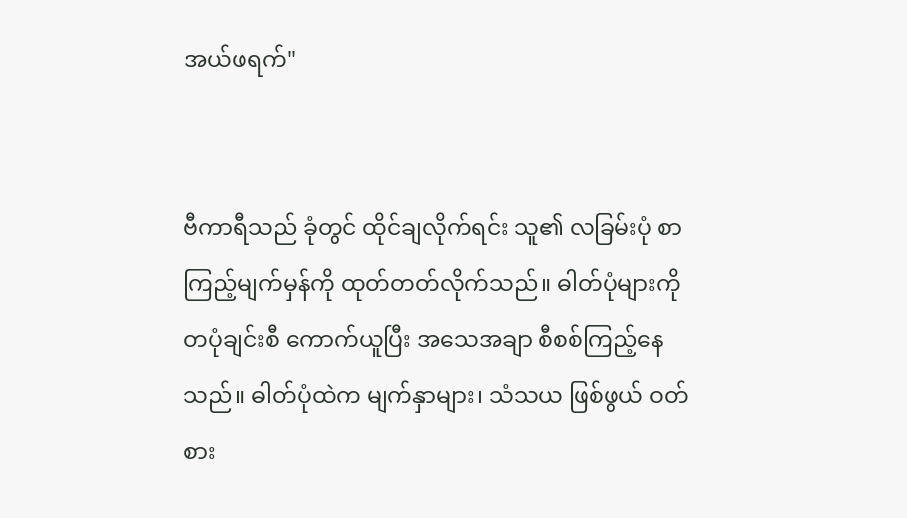အယ်ဖရက်"


ဗီကာရီသည် ခုံတွင် ထိုင်ချလိုက်ရင်း သူ၏ လခြမ်းပုံ စာကြည့်မျက်မှန်ကို ထုတ်တတ်လိုက်သည်။ ဓါတ်ပုံများကို တပုံချင်းစီ ကောက်ယူပြီး အသေအချာ စီစစ်ကြည့်နေသည်။ ဓါတ်ပုံထဲက မျက်နှာများ၊ သံသယ ဖြစ်ဖွယ် ဝတ်စား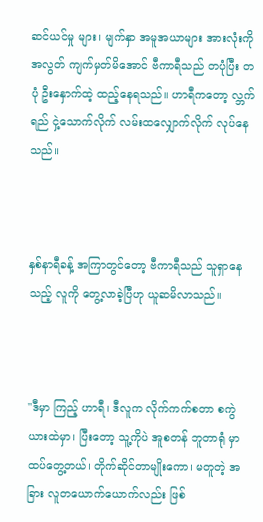ဆင်ယင်မှု များ၊ မျက်နှာ အမူအယာများ အားလုံးကို အလွတ် ကျက်မှတ်မိအောင် ဗီကာရီသည် တပုံပြီး တပုံ ဦးနှောက်ထဲ့ ထည့်နေရသည်။ ဟာရီကတော့ လ္ဘက်ရည် ငှဲ့သောက်လိုက် လမ်းထလျှောက်လိုက် လုပ်နေသည်။



နှစ်နာရီခန့် အကြာတွင်တော့ ဗီကာရီသည် သူရှာနေသည့် လူကို တွေ့လာခဲ့ပြီဟု ယူဆမိလာသည်။



"ဒီမှာ ကြည့် ဟာရီ၊ ဒီလူက လိုက်ကက်စတာ စကွဲယားထဲမှာ၊ ပြီးတော့ သူ့ကိုပဲ အူစတန် ဘူတာရုံ မှာ ထပ်တွေ့တယ်၊ တိုက်ဆိုင်တာမျိုးကော၊ မတူတဲ့ အခြား လူတယောက်ယောက်လည်း ဖြစ်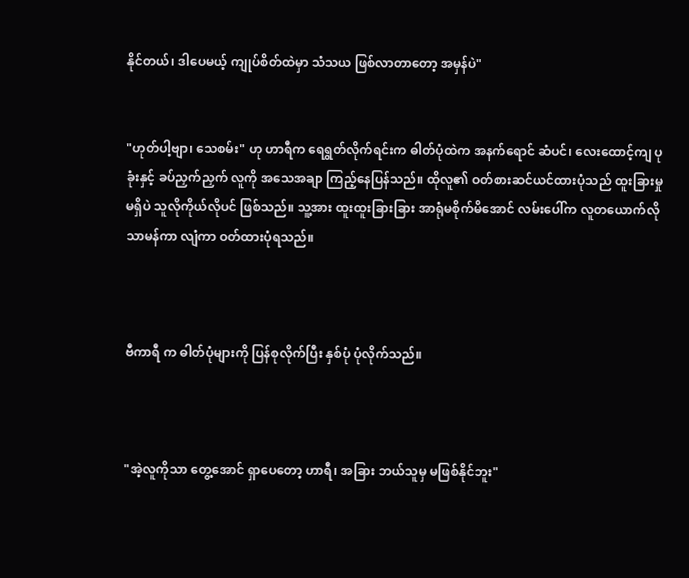နိုင်တယ်၊ ဒါပေမယ့် ကျုပ်စိတ်ထဲမှာ သံသယ ဖြစ်လာတာတော့ အမှန်ပဲ"


"ဟုတ်ပါ့ဗျာ၊ သေစမ်း" ဟု ဟာရီက ရေရွတ်လိုက်ရင်းက ဓါတ်ပုံထဲက အနက်ရောင် ဆံပင်၊ လေးထောင့်ကျ ပုခုံးနှင့် ခပ်ညှက်ညှက် လူကို အသေအချာ ကြည့်နေပြန်သည်။ ထိုလူ၏ ဝတ်စားဆင်ယင်ထားပုံသည် ထူးခြားမှု မရှိပဲ သူလိုကိုယ်လိုပင် ဖြစ်သည်။ သူ့အား ထူးထူးခြားခြား အာရုံမစိုက်မိအောင် လမ်းပေါ်က လူတယောက်လို သာမန်ကာ လျံကာ ဝတ်ထားပုံရသည်။



ဗီကာရီ က ဓါတ်ပုံများကို ပြန်စုလိုက်ပြီး နှစ်ပုံ ပုံလိုက်သည်။



"အဲ့လူကိုသာ တွေ့အောင် ရှာပေတော့ ဟာရီ၊ အခြား ဘယ်သူမှ မဖြစ်နိုင်ဘူး"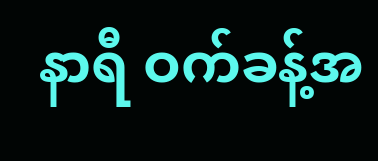နာရီ ဝက်ခန့်အ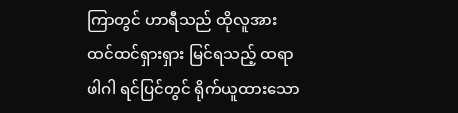ကြာတွင် ဟာရီသည် ထိုလူအား ထင်ထင်ရှားရှား မြင်ရသည့် ထရာဖါဂါ ရင်ပြင်တွင် ရိုက်ယူထားသော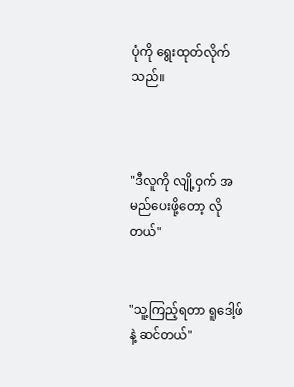ပုံကို ရွေးထုတ်လိုက်သည်။



"ဒီလူကို လျို့ဝှက် အမည်ပေးဖို့တော့ လိုတယ်"


"သူ့ကြည့်ရတာ ရူဒေါ့ဖ် နဲ့ ဆင်တယ်"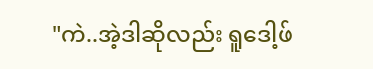"ကဲ..အဲ့ဒါဆိုလည်း ရူ‌ဒေါ့ဖ်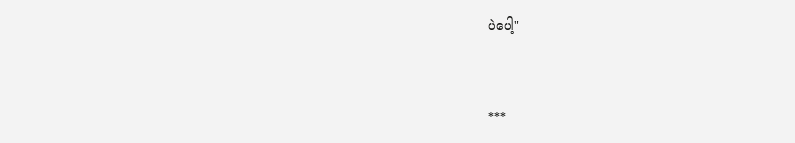ပဲပေါ့"


***